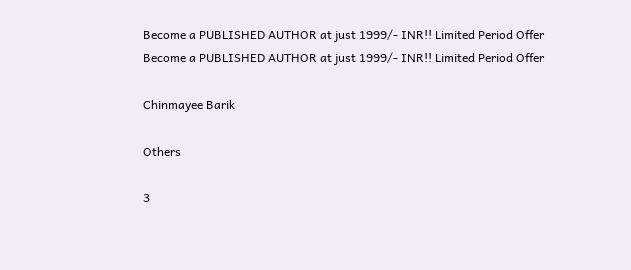Become a PUBLISHED AUTHOR at just 1999/- INR!! Limited Period Offer
Become a PUBLISHED AUTHOR at just 1999/- INR!! Limited Period Offer

Chinmayee Barik

Others

3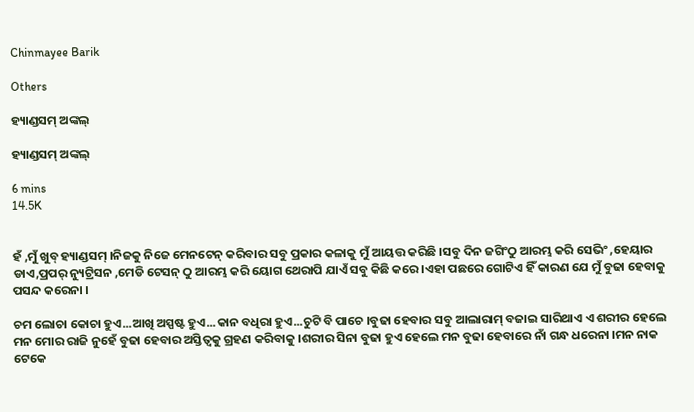Chinmayee Barik

Others

ହ୍ୟାଣ୍ଡସମ୍ ଅଙ୍କଲ୍

ହ୍ୟାଣ୍ଡସମ୍ ଅଙ୍କଲ୍

6 mins
14.5K


ହଁ ,ମୁଁ ଖୁବ୍ ହ୍ୟାଣ୍ଡସମ୍ ।ନିଜକୁ ନିଜେ ମେନଟେନ୍ କରିବାର ସବୁ ପ୍ରକାର କଳାକୁ ମୁଁ ଆୟତ୍ତ କରିଛି ।ସବୁ ଦିନ ଜଗିଂଠୁ ଆରମ୍ଭ କରି ସେଭିଂ ,ହେୟାର ଡାଏ,ପ୍ରପର୍ ନ୍ୟୁଟ୍ରିସନ ,ମେଡି ଟେସନ୍ ଠୁ ଆରମ୍ଭ କରି ୟୋଗ ଥେରାପି ଯାଏଁ ସବୁ କିଛି କରେ ।ଏହା ପଛରେ ଗୋଟିଏ ହିଁ କାରଣ ଯେ ମୁଁ ବୁଢା ହେବାକୁ ପସନ୍ଦ କରେନା ।

ଚମ ଲୋଚା କୋଚା ହୁଏ...ଆଖି ଅସ୍ପଷ୍ଟ ହୁଏ...କାନ ବଧିରା ହୁଏ...ଚୁଟି ବି ପାଚେ ।ବୁଢା ହେବାର ସବୁ ଆଲାରାମ୍ ବଜାଇ ସାରିଥାଏ ଏ ଶରୀର ହେଲେ ମନ ମୋର ରାଜି ନୁହେଁ ବୁଢା ହେବାର ଅସ୍ତିତ୍ୱକୁ ଗ୍ରହଣ କରିବାକୁ ।ଶରୀର ସିନା ବୁଢା ହୁଏ ହେଲେ ମନ ବୁଢା ହେବାରେ ନାଁ ଗନ୍ଧ ଧରେନା ।ମନ ନାକ ଟେକେ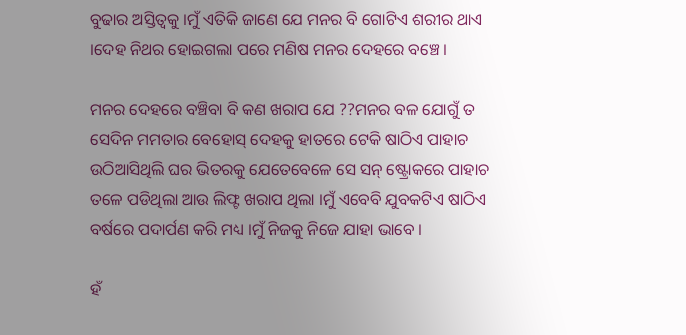ବୁଢାର ଅସ୍ତିତ୍ୱକୁ ।ମୁଁ ଏତିକି ଜାଣେ ଯେ ମନର ବି ଗୋଟିଏ ଶରୀର ଥାଏ ।ଦେହ ନିଥର ହୋଇଗଲା ପରେ ମଣିଷ ମନର ଦେହରେ ବଞ୍ଚେ ।

ମନର ଦେହରେ ବଞ୍ଚିବା ବି କଣ ଖରାପ ଯେ ??ମନର ବଳ ଯୋଗୁଁ ତ ସେଦିନ ମମତାର ବେହୋସ୍ ଦେହକୁ ହାତରେ ଟେକି ଷାଠିଏ ପାହାଚ ଉଠିଆସିଥିଲି ଘର ଭିତରକୁ ଯେତେବେଳେ ସେ ସନ୍ ଷ୍ଟ୍ରୋକରେ ପାହାଚ ତଳେ ପଡିଥିଲା ଆଉ ଲିଫ୍ଟ ଖରାପ ଥିଲା ।ମୁଁ ଏବେବି ଯୁବକଟିଏ ଷାଠିଏ ବର୍ଷରେ ପଦାର୍ପଣ କରି ମଧ୍ୟ ।ମୁଁ ନିଜକୁ ନିଜେ ଯାହା ଭାବେ ।

ହଁ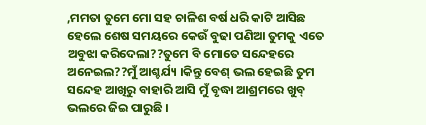,ମମତା ତୁମେ ମୋ ସହ ଚାଳିଶ ବର୍ଷ ଧରି କାଟି ଆସିଛ ହେଲେ ଶେଷ ସମୟରେ କେଉଁ ବୁଢା ପଣିଆ ତୁମକୁ ଏତେ ଅବୁଝା କରିଦେଲା??ତୁମେ ବି ମୋତେ ସନ୍ଦେହରେ ଅନେଇଲ??ମୁଁ ଆଶ୍ଚର୍ଯ୍ୟ ।କିନ୍ତୁ ବେଶ୍ ଭଲ ହେଇଛି ତୁମ ସନ୍ଦେହ ଆଖିରୁ ବାହାରି ଆସି ମୁଁ ବୃଦ୍ଧା ଆଶ୍ରମରେ ଖୁବ୍ ଭଲରେ ଜିଇ ପାରୁଛି ।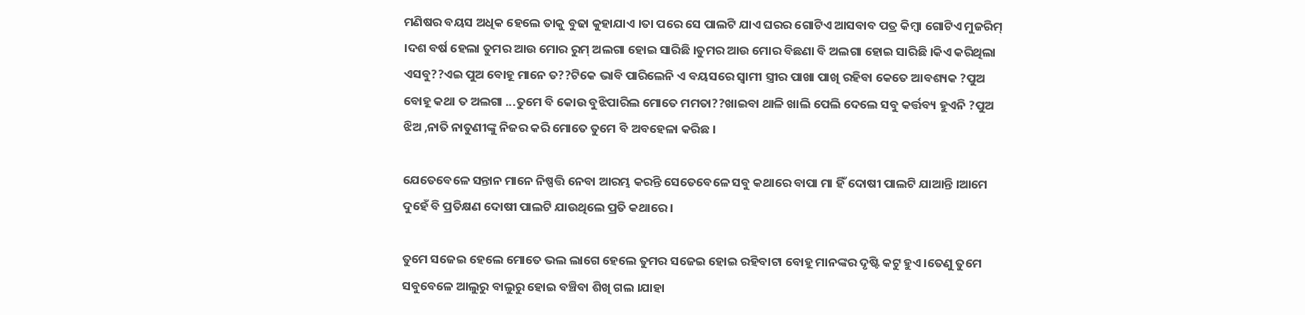ମଣିଷର ବୟସ ଅଧିକ ହେଲେ ତାକୁ ବୁଢା କୁହାଯାଏ ।ତା ପରେ ସେ ପାଲଟି ଯାଏ ଘରର ଗୋଟିଏ ଆସବାବ ପତ୍ର କିମ୍ବା ଗୋଟିଏ ମୁଜରିମ୍ ।ଦଶ ବର୍ଷ ହେଲା ତୁମର ଆଉ ମୋର ରୁମ୍ ଅଲଗା ହୋଇ ସାରିଛି ।ତୁମର ଆଉ ମୋର ବିଛଣା ବି ଅଲଗା ହୋଇ ସାରିଛି ।କିଏ କରିଥିଲା ଏସବୁ??ଏଇ ପୁଅ ବୋହୂ ମାନେ ତ??ଟିକେ ଭାବି ପାରିଲେନି ଏ ବୟସରେ ସ୍ୱାମୀ ସ୍ତ୍ରୀର ପାଖା ପାଖି ରହିବା କେତେ ଆବଶ୍ୟକ ?ପୁଅ ବୋହୂ କଥା ତ ଅଲଗା ...ତୁମେ ବି କୋଉ ବୁଝିପାରିଲ ମୋତେ ମମତା??ଖାଇବା ଥାଳି ଖାଲି ପେଲି ଦେଲେ ସବୁ କର୍ତ୍ତବ୍ୟ ହୁଏନି ?ପୁଅ ଝିଅ ,ନାତି ନାତୁଣୀଙ୍କୁ ନିଜର କରି ମୋତେ ତୁମେ ବି ଅବହେଳା କରିଛ ।

ଯେତେବେଳେ ସନ୍ତାନ ମାନେ ନିଷ୍ପତ୍ତି ନେବା ଆରମ୍ଭ କରନ୍ତି ସେତେବେଳେ ସବୁ କଥାରେ ବାପା ମା ହିଁ ଦୋଷୀ ପାଲଟି ଯାଆନ୍ତି ।ଆମେ ଦୁହେଁ ବି ପ୍ରତିକ୍ଷଣ ଦୋଷୀ ପାଲଟି ଯାଉଥିଲେ ପ୍ରତି କଥାରେ ।

ତୁମେ ସଜେଇ ହେଲେ ମୋତେ ଭଲ ଲାଗେ ହେଲେ ତୁମର ସଜେଇ ହୋଇ ରହିବାଟା ବୋହୂ ମାନଙ୍କର ଦୃଷ୍ଟି କଟୁ ହୁଏ ।ତେଣୁ ତୁମେ ସବୁବେଳେ ଆଲୁରୁ ବାଲୁରୁ ହୋଇ ବଞ୍ଚିବା ଶିଖି ଗଲ ।ଯାହା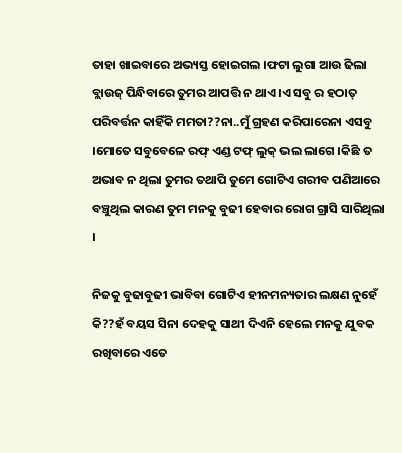ତାହା ଖାଇବାରେ ଅଭ୍ୟସ୍ତ ହୋଇଗଲ ।ଫଟା ଲୁଗା ଆଉ ଢିଲା ବ୍ଲାଉଜ୍ ପିନ୍ଧିବାରେ ତୁମର ଆପତ୍ତି ନ ଥାଏ ।ଏ ସବୁ ର ହଠାତ୍ ପରିବର୍ତ୍ତନ କାହିଁକି ମମତା??ନା..ମୁଁ ଗ୍ରହଣ କରିପାରେନା ଏସବୁ ।ମୋତେ ସବୁବେଳେ ରଫ୍ ଏଣ୍ଡ ଟଫ୍ ଲୁକ୍ ଭଲ ଲାଗେ ।କିଛି ତ ଅଭାବ ନ ଥିଲା ତୁମର ତଥାପି ତୁମେ ଗୋଟିଏ ଗରୀବ ପଣିଆରେ ବଞ୍ଚୁଥିଲ କାରଣ ତୁମ ମନକୁ ବୁଢୀ ହେବାର ରୋଗ ଗ୍ରାସି ସାରିଥିଲା ।

ନିଜକୁ ବୁଢାବୁଢୀ ଭାବିବା ଗୋଟିଏ ହୀନମନ୍ୟତାର ଲକ୍ଷଣ ନୁହେଁ କି??ହଁ ବୟସ ସିନା ଦେହକୁ ସାଥୀ ଦିଏନି ହେଲେ ମନକୁ ଯୁବକ ରଖିବାରେ ଏତେ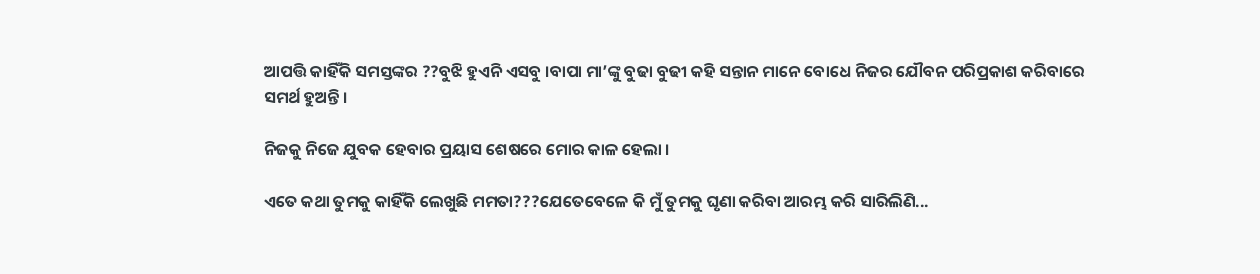ଆପତ୍ତି କାହିଁକି ସମସ୍ତଙ୍କର ??ବୁଝି ହୁଏନି ଏସବୁ ।ବାପା ମା’ଙ୍କୁ ବୁଢା ବୁଢୀ କହି ସନ୍ତାନ ମାନେ ବୋଧେ ନିଜର ଯୌବନ ପରିପ୍ରକାଶ କରିବାରେ ସମର୍ଥ ହୁଅନ୍ତି ।

ନିଜକୁ ନିଜେ ଯୁବକ ହେବାର ପ୍ରୟାସ ଶେଷରେ ମୋର କାଳ ହେଲା ।

ଏତେ କଥା ତୁମକୁ କାହିଁକି ଲେଖୁଛି ମମତା???ଯେତେବେଳେ କି ମୁଁ ତୁମକୁ ଘୃଣା କରିବା ଆରମ୍ଭ କରି ସାରିଲିଣି...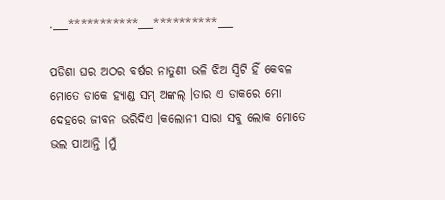.___***********___**********___

ପଡିଶା ଘର ଅଠର ବର୍ଷର ନାତୁଣୀ ଭଳି ଝିଅ ସ୍ୱିଟି ହିଁ କେବଳ ମୋତେ ଡାକେ ହ୍ୟାଣ୍ଡ ସମ୍ ଅଙ୍କଲ୍ ।ତାର ଏ ଡାକରେ ମୋ ଦେହରେ ଜୀବନ ଭରିଦିଏ ।କଲୋନୀ ସାରା ସବୁ ଲୋକ ମୋତେ ଭଲ ପାଆନ୍ତି ।ମୁଁ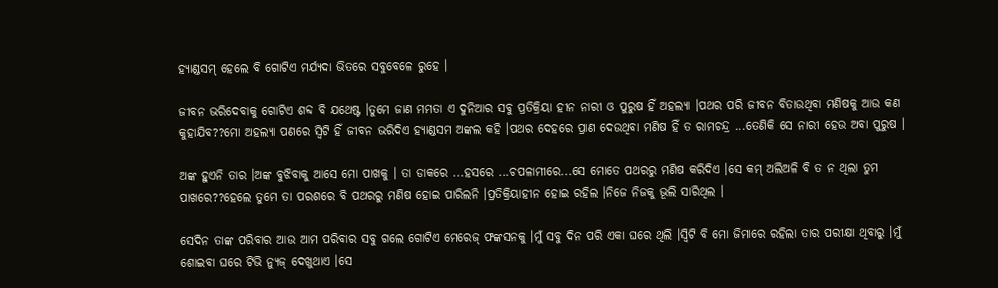ହ୍ୟାଣ୍ଡସମ୍ ହେଲେ ବି ଗୋଟିଏ ମର୍ଯ୍ୟଦା ଭିତରେ ସବୁବେଳେ ରୁହେ ।

ଜୀବନ ଭରିଦେବାକୁ ଗୋଟିଏ ଶବ୍ଦ ବି ଯଥେଷ୍ଟ ।ତୁମେ ଜାଣ ମମତା ଏ ଦୁନିଆର ସବୁ ପ୍ରତିକ୍ରିୟା ହୀନ ନାରୀ ଓ ପୁରୁଷ ହିଁ ଅହଲ୍ୟା ।ପଥର ପରି ଜୀବନ ବିତାଉଥିବା ମଣିଷକୁ ଆଉ କଣ କୁହାଯିବ??ମୋ ଅହଲ୍ୟା ପଣରେ ସ୍ୱିଟି ହିଁ ଜୀବନ ଭରିଦିଏ ହ୍ୟାଣ୍ଡସମ ଅଙ୍କଲ କହି ।ପଥର ଦେହରେ ପ୍ରାଣ ଦେଉଥିବା ମଣିଷ ହିଁ ତ ରାମଚନ୍ଦ୍ର ...ତେଣିକି ସେ ନାରୀ ହେଉ ଅବା ପୁରୁଷ ।

ଅଙ୍କ ହୁଏନି ତାର ।ଅଙ୍କ ବୁଝିବାକୁ ଆସେ ମୋ ପାଖକୁ । ତା ଡାକରେ ...ହସରେ ...ଚପଳାମୀରେ...ସେ ମୋତେ ପଥରରୁ ମଣିଷ କରିଦିଏ ।ସେ କମ୍ ଅଲିଅଳି ବି ତ ନ ଥିଲା ତୁମ ପାଖରେ??ହେଲେ ତୁମେ ତା ପରଶରେ ବି ପଥରରୁ ମଣିଷ ହୋଇ ପାରିଲନି ।ପ୍ରତିକ୍ରିୟାହୀନ ହୋଇ ରହିଲ ।ନିଜେ ନିଜକୁ ଭୂଲି ସାରିଥିଲ ।

ସେଦିନ ତାଙ୍କ ପରିବାର ଆଉ ଆମ ପରିବାର ସବୁ ଗଲେ ଗୋଟିଏ ମେରେଜ୍ ଫଙ୍କସନକୁ ।ମୁଁ ସବୁ ଦିନ ପରି ଏକା ଘରେ ଥିଲି ।ସ୍ୱିଟି ବି ମୋ ଜିମାରେ ରହିଲା ତାର ପରୀକ୍ଷା ଥିବାରୁ ।ମୁଁ ଶୋଇବା ଘରେ ଟିଭି ନ୍ୟୁଜ୍ ଦେଖୁଥାଏ ।ସେ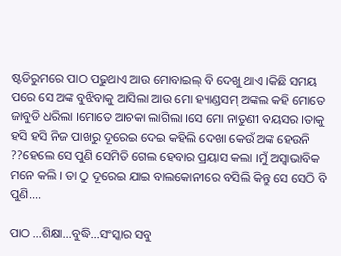ଷ୍ଟଡିରୁମରେ ପାଠ ପଢୁଥାଏ ଆଉ ମୋବାଇଲ୍ ବି ଦେଖୁ ଥାଏ ।କିଛି ସମୟ ପରେ ସେ ଅଙ୍କ ବୁଝିବାକୁ ଆସିଲା ଆଉ ମୋ ହ୍ୟାଣ୍ଡସମ୍ ଅଙ୍କଲ କହି ମୋତେ ଜାବୁଡି ଧରିଲା ।ମୋତେ ଆଚକା ଲାଗିଲା ।ସେ ମୋ ନାତୁଣୀ ବୟସର ।ତାକୁ ହସି ହସି ନିଜ ପାଖରୁ ଦୂରେଇ ଦେଇ କହିଲି ଦେଖା କେଉଁ ଅଙ୍କ ହେଉନି ??ହେଲେ ସେ ପୁଣି ସେମିତି ଗେଲ ହେବାର ପ୍ରୟାସ କଲା ।ମୁଁ ଅସ୍ୱାଭାବିକ ମନେ କଲି । ତା ଠୁ ଦୂରେଇ ଯାଇ ବାଲକୋନୀରେ ବସିଲି କିନ୍ତୁ ସେ ସେଠି ବି ପୁଣି....

ପାଠ ...ଶିକ୍ଷା...ବୁଦ୍ଧି...ସଂସ୍କାର ସବୁ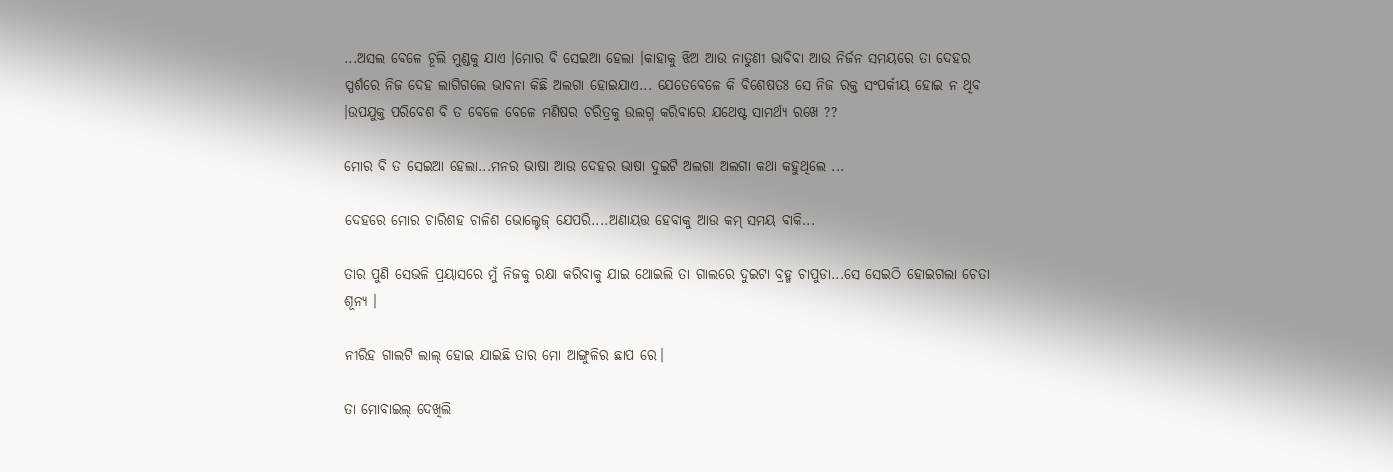...ଅସଲ ବେଳେ ଚୂଲି ମୁଣ୍ଡକୁ ଯାଏ ।ମୋର ବି ସେଇଆ ହେଲା ।କାହାକୁ ଝିଅ ଆଉ ନାତୁଣୀ ଭାବିବା ଆଉ ନିର୍ଜନ ସମୟରେ ତା ଦେହର ସ୍ପର୍ଶରେ ନିଜ ଦେହ ଲାଗିଗଲେ ଭାବନା କିଛି ଅଲଗା ହୋଇଯାଏ... ଯେତେବେଳେ କି ବିଶେଷତଃ ସେ ନିଜ ରକ୍ତ ସଂପର୍କୀୟ ହୋଇ ନ ଥିବ ।ଉପଯୁକ୍ତ ପରିବେଶ ବି ତ ବେଳେ ବେଳେ ମଣିଷର ଚରିତ୍ରକୁ ଉଲଗ୍ନ କରିବାରେ ଯଥେଷ୍ଟ ସାମର୍ଥ୍ୟ ରଖେ ??

ମୋର ବି ତ ସେଇଆ ହେଲା...ମନର ଭାଷା ଆଉ ଦେହର ଭାଷା ଦୁଇଟି ଅଲଗା ଅଲଗା କଥା କହୁଥିଲେ ...

ଦେହରେ ମୋର ଚାରିଶହ ଚାଳିଶ ଭୋଲ୍ଟେଜ୍ ଯେପରି....ଅଣାୟତ୍ତ ହେବାକୁ ଆଉ କମ୍ ସମୟ ବାକି...

ତାର ପୁଣି ସେଭଳି ପ୍ରୟାସରେ ମୁଁ ନିଜକୁ ରକ୍ଷା କରିବାକୁ ଯାଇ ଥୋଇଲି ତା ଗାଲରେ ଦୁଇଟା ବ୍ରହ୍ମ ଚାପୁଡା...ସେ ସେଇଠି ହୋଇଗଲା ଚେତା ଶୂନ୍ୟ ।

ନୀରିହ ଗାଲଟି ଲାଲ୍ ହୋଇ ଯାଇଛି ତାର ମୋ ଆଙ୍ଗୁଳିର ଛାପ ରେ।

ତା ମୋବାଇଲ୍ ଦେଖିଲି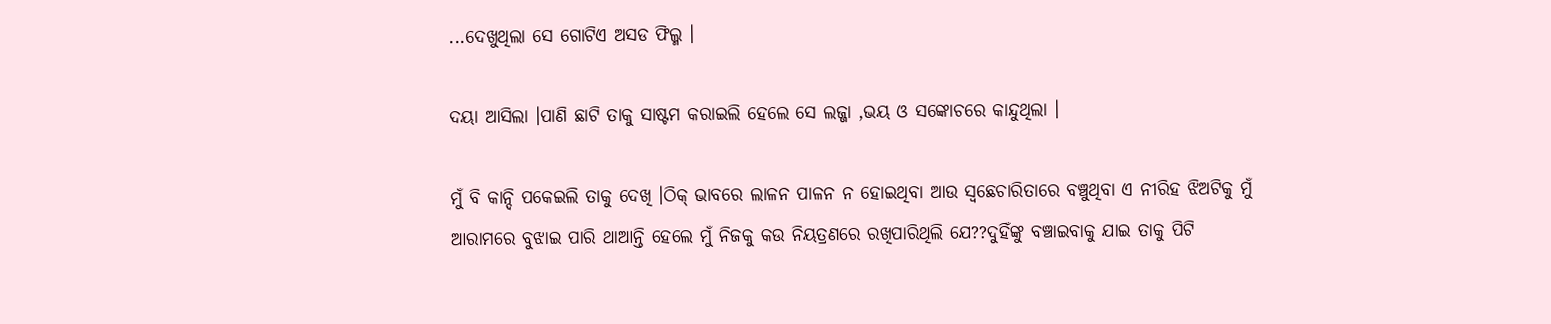...ଦେଖୁଥିଲା ସେ ଗୋଟିଏ ଅସଡ ଫିଲ୍ମ ।

ଦୟା ଆସିଲା ।ପାଣି ଛାଟି ତାକୁ ସାଷ୍ଟମ କରାଇଲି ହେଲେ ସେ ଲଜ୍ଜା ,ଭୟ ଓ ସଙ୍କୋଚରେ କାନ୍ଦୁଥିଲା ।

ମୁଁ ବି କାନ୍ଦି ପକେଇଲି ତାକୁ ଦେଖି ।ଠିକ୍ ଭାବରେ ଲାଳନ ପାଳନ ନ ହୋଇଥିବା ଆଉ ସ୍ୱଛେଚାରିତାରେ ବଞ୍ଚୁଥିବା ଏ ନୀରିହ ଝିଅଟିକୁ ମୁଁ ଆରାମରେ ବୁଝାଇ ପାରି ଥାଆନ୍ତି ହେଲେ ମୁଁ ନିଜକୁ କଉ ନିୟତ୍ରଣରେ ରଖିପାରିଥିଲି ଯେ??ଦୁହିଁଙ୍କୁ ବଞ୍ଚାଇବାକୁ ଯାଇ ତାକୁ ପିଟି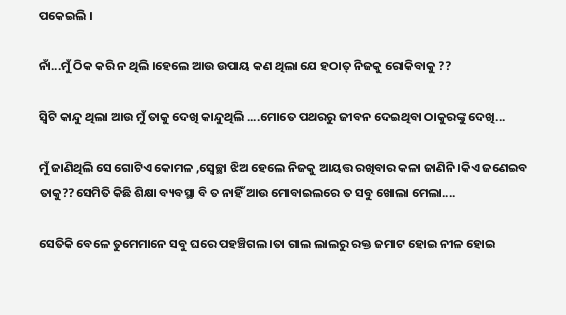ପକେଇଲି ।

ନାଁ...ମୁଁ ଠିକ କରି ନ ଥିଲି ।ହେଲେ ଆଉ ଉପାୟ କଣ ଥିଲା ଯେ ହଠାତ୍ ନିଜକୁ ରୋକିବାକୁ ??

ସ୍ୱିଟି କାନ୍ଦୁ ଥିଲା ଆଉ ମୁଁ ତାକୁ ଦେଖି କାନ୍ଦୁଥିଲି ....ମୋତେ ପଥରରୁ ଜୀବନ ଦେଇଥିବା ଠାକୁରଙ୍କୁ ଦେଖି...

ମୁଁ ଜାଣିଥିଲି ସେ ଗୋଟିଏ କୋମଳ ,ସ୍ଵେଚ୍ଛା ଝିଅ ହେଲେ ନିଜକୁ ଆୟତ୍ତ ରଖିବାର କଳା ଜାଣିନି ।କିଏ ଜଣେଇବ ତାକୁ??ସେମିତି କିଛି ଶିକ୍ଷା ବ୍ୟବସ୍ଥା ବି ତ ନାହିଁ ଆଉ ମୋବାଇଲରେ ତ ସବୁ ଖୋଲା ମେଲା....

ସେତିକି ବେଳେ ତୁମେମାନେ ସବୁ ଘରେ ପହଞ୍ଚିଗଲ ।ତା ଗାଲ ଲାଲରୁ ରକ୍ତ ଜମାଟ ହୋଇ ନୀଳ ହୋଇ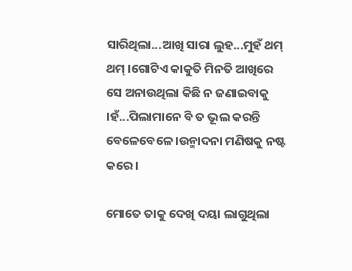ସାରିଥିଲା...ଆଖି ସାରା ଲୁହ...ମୁହଁ ଥମ୍ ଥମ୍ ।ଗୋଟିଏ କାକୁତି ମିନତି ଆଖିରେ ସେ ଅନାଉଥିଲା କିଛି ନ ଜଣାଇବାକୁ ।ହଁ...ପିଲାମାନେ ବି ତ ଭୂଲ କରନ୍ତି ବେଳେବେଳେ ।ଉନ୍ମାଦନା ମଣିଷକୁ ନଷ୍ଟ କରେ ।

ମୋତେ ତାକୁ ଦେଖି ଦୟା ଲାଗୁଥିଲା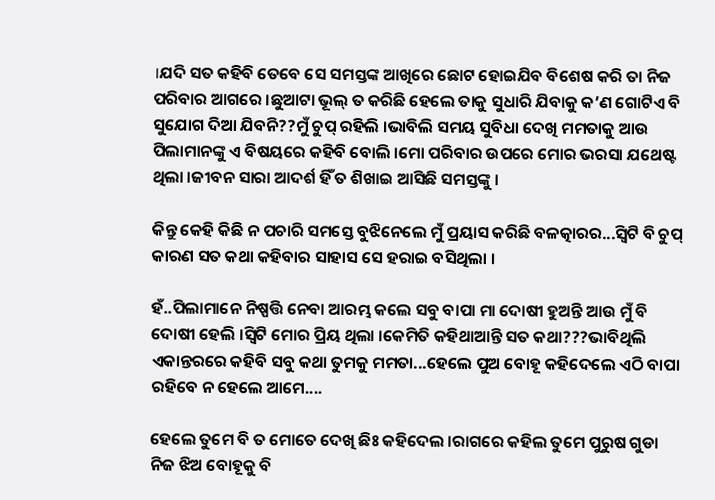।ଯଦି ସତ କହିବି ତେବେ ସେ ସମସ୍ତଙ୍କ ଆଖିରେ ଛୋଟ ହୋଇଯିବ ବିଶେଷ କରି ତା ନିଜ ପରିବାର ଆଗରେ ।ଛୁଆଟା ଭୂଲ୍ ତ କରିଛି ହେଲେ ତାକୁ ସୁଧାରି ଯିବାକୁ କ’ଣ ଗୋଟିଏ ବି ସୁଯୋଗ ଦିଆ ଯିବନି??ମୁଁ ଚୁପ୍ ରହିଲି ।ଭାବିଲି ସମୟ ସୁବିଧା ଦେଖି ମମତାକୁ ଆଉ ପିଲାମାନଙ୍କୁ ଏ ବିଷୟରେ କହିବି ବୋଲି ।ମୋ ପରିବାର ଉପରେ ମୋର ଭରସା ଯଥେଷ୍ଟ ଥିଲା ।ଜୀବନ ସାରା ଆଦର୍ଶ ହିଁ ତ ଶିଖାଇ ଆସିଛି ସମସ୍ତଙ୍କୁ ।

କିନ୍ତୁ କେହି କିଛି ନ ପଚାରି ସମସ୍ତେ ବୁଝିନେଲେ ମୁଁ ପ୍ରୟାସ କରିଛି ବଳତ୍କାରର...ସ୍ୱିଟି ବି ଚୁପ୍ କାରଣ ସତ କଥା କହିବାର ସାହାସ ସେ ହରାଇ ବସିଥିଲା ।

ହଁ..ପିଲାମାନେ ନିଷ୍ପତ୍ତି ନେବା ଆରମ୍ଭ କଲେ ସବୁ ବାପା ମା ଦୋଷୀ ହୁଅନ୍ତି ଆଉ ମୁଁ ବି ଦୋଷୀ ହେଲି ।ସ୍ୱିଟି ମୋର ପ୍ରିୟ ଥିଲା ।କେମିତି କହିଥାଆନ୍ତି ସତ କଥା???ଭାବିଥିଲି ଏକାନ୍ତରରେ କହିବି ସବୁ କଥା ତୁମକୁ ମମତା...ହେଲେ ପୁଅ ବୋହୂ କହିଦେଲେ ଏଠି ବାପା ରହିବେ ନ ହେଲେ ଆମେ....

ହେଲେ ତୁମେ ବି ତ ମୋତେ ଦେଖି ଛିଃ କହିଦେଲ ।ରାଗରେ କହିଲ ତୁମେ ପୁରୁଷ ଗୁଡା ନିଜ ଝିଅ ବୋହୂକୁ ବି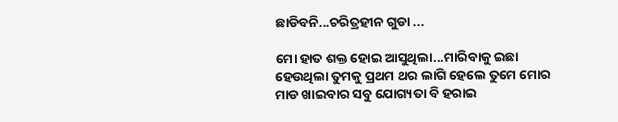ଛାଡିବନି...ଚରିତ୍ରହୀନ ଗୁଡା ...

ମୋ ହାତ ଶକ୍ତ ହୋଇ ଆସୁଥିଲା...ମାରିବାକୁ ଇଛା ହେଉଥିଲା ତୁମକୁ ପ୍ରଥମ ଥର ଲାଗି ହେଲେ ତୁମେ ମୋର ମାଡ ଖାଇବାର ସବୁ ଯୋଗ୍ୟତା ବି ହରାଇ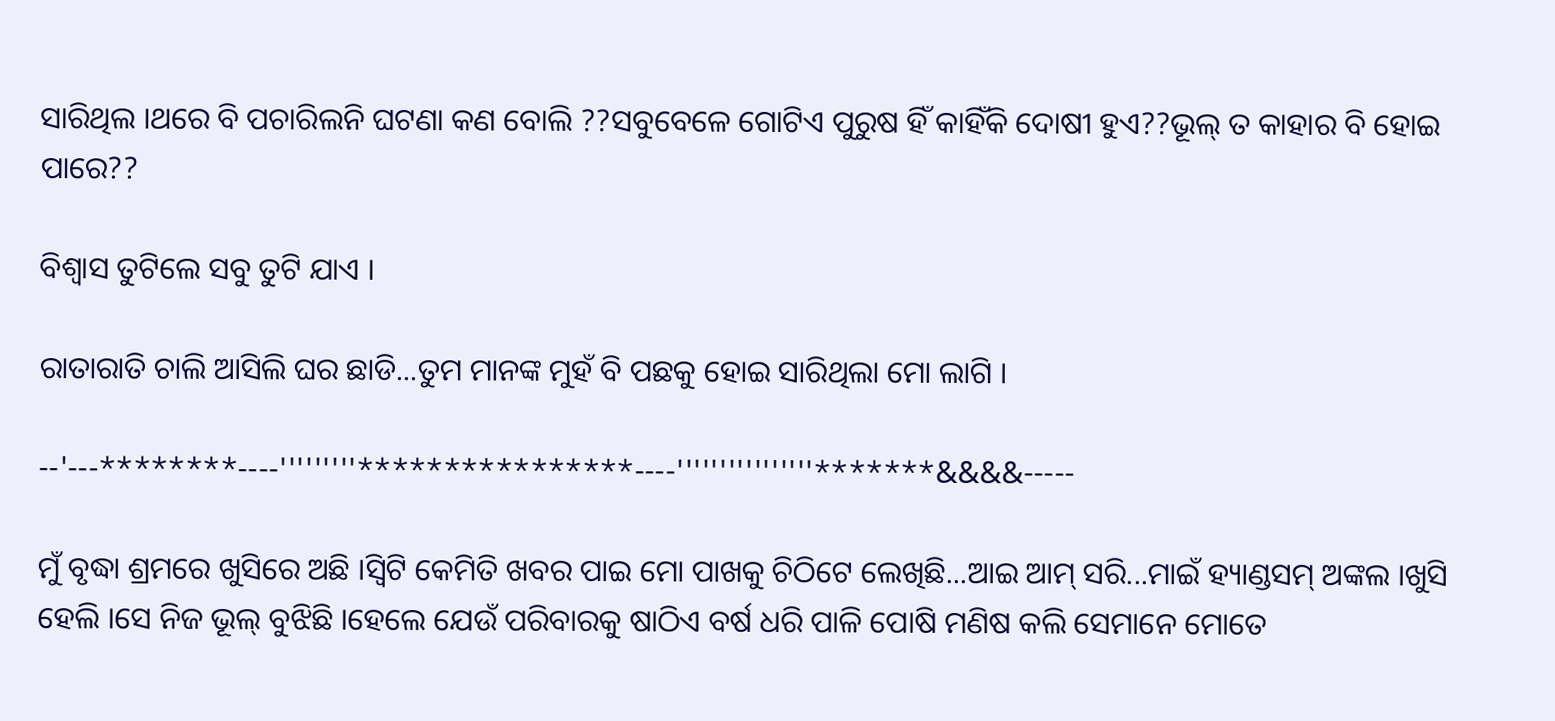ସାରିଥିଲ ।ଥରେ ବି ପଚାରିଲନି ଘଟଣା କଣ ବୋଲି ??ସବୁବେଳେ ଗୋଟିଏ ପୁରୁଷ ହିଁ କାହିଁକି ଦୋଷୀ ହୁଏ??ଭୂଲ୍ ତ କାହାର ବି ହୋଇ ପାରେ??

ବିଶ୍ୱାସ ତୁଟିଲେ ସବୁ ତୁଟି ଯାଏ ।

ରାତାରାତି ଚାଲି ଆସିଲି ଘର ଛାଡି...ତୁମ ମାନଙ୍କ ମୁହଁ ବି ପଛକୁ ହୋଇ ସାରିଥିଲା ମୋ ଲାଗି ।

--'---********----'''''''''****************----''''''''''''''''*******&&&&-----

ମୁଁ ବୃଦ୍ଧା ଶ୍ରମରେ ଖୁସିରେ ଅଛି ।ସ୍ୱିଟି କେମିତି ଖବର ପାଇ ମୋ ପାଖକୁ ଚିଠିଟେ ଲେଖିଛି...ଆଇ ଆମ୍ ସରି...ମାଇଁ ହ୍ୟାଣ୍ଡସମ୍ ଅଙ୍କଲ ।ଖୁସି ହେଲି ।ସେ ନିଜ ଭୂଲ୍ ବୁଝିଛି ।ହେଲେ ଯେଉଁ ପରିବାରକୁ ଷାଠିଏ ବର୍ଷ ଧରି ପାଳି ପୋଷି ମଣିଷ କଲି ସେମାନେ ମୋତେ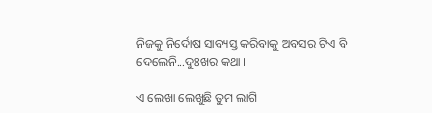ନିଜକୁ ନିର୍ଦୋଷ ସାବ୍ୟସ୍ତ କରିବାକୁ ଅବସର ଟିଏ ବି ଦେଲେନି...ଦୁଃଖର କଥା ।

ଏ ଲେଖା ଲେଖୁଛି ତୁମ ଲାଗି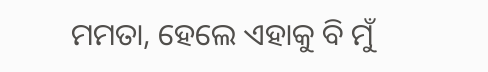ମମତା, ହେଲେ ଏହାକୁ ବି ମୁଁ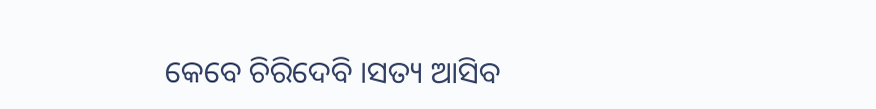କେବେ ଚିରିଦେବି ।ସତ୍ୟ ଆସିବ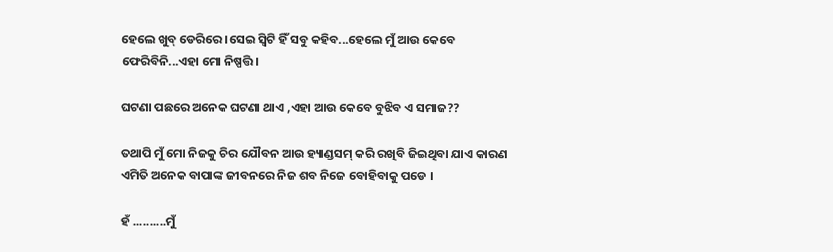ହେଲେ ଖୁବ୍ ଡେରିରେ ।ସେଇ ସ୍ୱିଟି ହିଁ ସବୁ କହିବ...ହେଲେ ମୁଁ ଆଉ କେବେ ଫେରିବିନି...ଏହା ମୋ ନିଷ୍ପତ୍ତି ।

ଘଟଣା ପଛରେ ଅନେକ ଘଟଣା ଥାଏ ,ଏହା ଆଉ କେବେ ବୁଝିବ ଏ ସମାଜ??

ତଥାପି ମୁଁ ମୋ ନିଜକୁ ଚିର ଯୌବନ ଆଉ ହ୍ୟାଣ୍ଡସମ୍ କରି ରଖିବି ଜିଇଥିବା ଯାଏ କାରଣ ଏମିତି ଅନେକ ବାପାଙ୍କ ଜୀବନରେ ନିଜ ଶବ ନିଜେ ବୋହିବାକୁ ପଡେ ।

ହଁ ..........ମୁଁ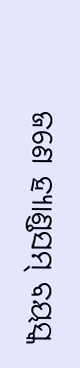ଜଣେ ହ୍ୟାଣ୍ଡସମ୍ ବୟସ୍କ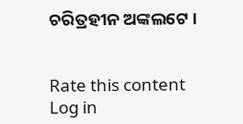ଚରିତ୍ରହୀନ ଅଙ୍କଲଟେ ।


Rate this content
Log in